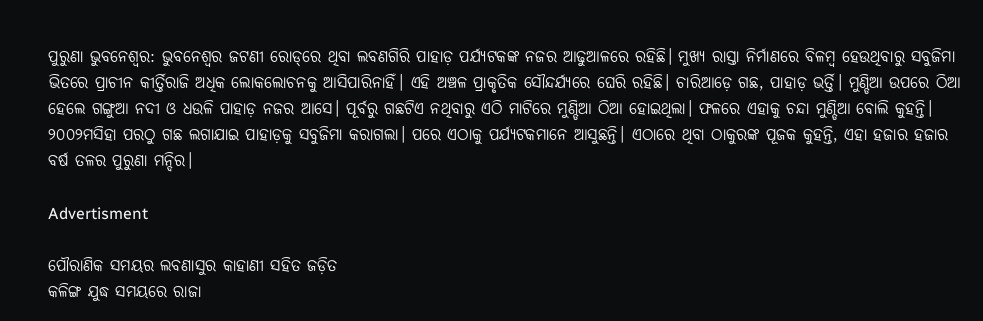ପୁରୁଣା ଭୁବନେଶ୍ୱର: ଭୁବନେଶ୍ବର ଜଟଣୀ ରୋଡ୍‌ରେ ଥିବା ଲବଣଗିରି ପାହାଡ଼ ପର୍ଯ୍ୟଟକଙ୍କ ନଜର ଆଢୁଆଳରେ ରହିଛି। ମୁଖ୍ୟ ରାସ୍ତା ନିର୍ମାଣରେ ବିଳମ୍ବ ହେଉଥିବାରୁ ସବୁଜିମା ଭିତରେ ପ୍ରାଚୀନ କୀର୍ତ୍ତିରାଜି ଅଧିକ ଲୋକଲୋଚନକୁ ଆସିପାରିନାହିଁ। ଏହି ଅଞ୍ଚଳ ପ୍ରାକୃତିକ ସୌନ୍ଦର୍ଯ୍ୟରେ ଘେରି ରହିଛି। ଚାରିଆଡ଼େ ଗଛ, ପାହାଡ଼ ଭର୍ତ୍ତି। ମୁଣ୍ଡିଆ ଉପରେ ଠିଆ ହେଲେ ଗଙ୍ଗୁଆ ନଦୀ ଓ ଧଉଳି ପାହାଡ଼ ନଜର ଆସେ। ପୂର୍ବରୁ ଗଛଟିଏ ନଥିବାରୁ ଏଠି ମାଟିରେ ମୁଣ୍ଡିଆ ଠିଆ ହୋଇଥିଲା। ଫଳରେ ଏହାକୁ ଚନ୍ଦା ମୁଣ୍ଡିଆ ବୋଲି କୁହନ୍ତି। ୨୦୦୨ମସିହା ପରଠୁ ଗଛ ଲଗାଯାଇ ପାହାଡ଼କୁ ସବୁଜିମା କରାଗଲା। ପରେ ଏଠାକୁ ପର୍ଯ୍ୟଟକମାନେ ଆସୁଛନ୍ତି। ଏଠାରେ ଥିବା ଠାକୁରଙ୍କ ପୂଜକ କୁହନ୍ତି, ଏହା ହଜାର ହଜାର ବର୍ଷ ତଳର ପୁରୁଣା ମନ୍ଦିର।

Advertisment

ପୌରାଣିକ ସମୟର ଲବଣାସୁର କାହାଣୀ ସହିତ ଜଡ଼ିତ
କଳିଙ୍ଗ ଯୁଦ୍ଧ ସମୟରେ ରାଜା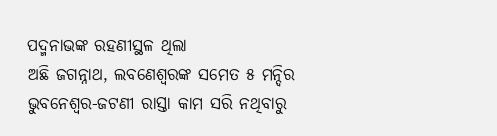ପଦ୍ମନାଭଙ୍କ ରହଣୀସ୍ଥଳ ଥିଲା
ଅଛି ଜଗନ୍ନାଥ, ଲବଣେଶ୍ବରଙ୍କ ସମେତ ୫ ମନ୍ଦିର
ଭୁବନେଶ୍ବର-ଜଟଣୀ ରାସ୍ତା କାମ ସରି ନଥିବାରୁ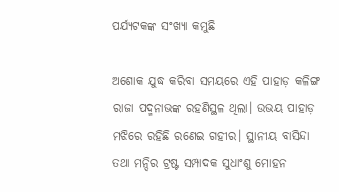ପର୍ଯ୍ୟଟକଙ୍କ ସଂଖ୍ୟା କମୁଛି

ଅଶୋକ ଯୁଦ୍ଧ କରିବା ସମୟରେ ଏହି ପାହାଡ଼ କଳିଙ୍ଗ ରାଜା ପଦ୍ମନାଭଙ୍କ ରହଣିସ୍ଥଳ ଥିଲା। ଉଭୟ ପାହାଡ଼ ମଝିରେ ରହିଛି ରଣେଇ ଗହୀର। ସ୍ଥାନୀୟ ବାସିନ୍ଦା ତଥା ମନ୍ଦିର ଟ୍ରଷ୍ଟ ସମ୍ପାଦକ ସୁଧାଂଶୁ ମୋହନ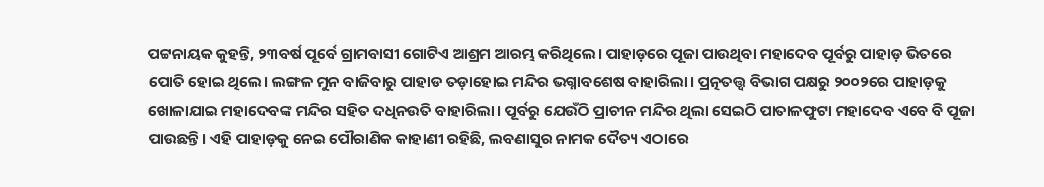ପଟ୍ଟନାୟକ କୁହନ୍ତି, ୨୩ବର୍ଷ ପୂର୍ବେ ଗ୍ରାମବାସୀ ଗୋଟିଏ ଆଶ୍ରମ ଆରମ୍ଭ କରିଥିଲେ। ପାହାଡ଼ରେ ପୂଜା ପାଉଥିବା ମହାଦେବ ପୂର୍ବରୁ ପାହାଡ଼ ଭିତରେ ପୋତି ହୋଇ ଥିଲେ। ଲଙ୍ଗଳ ମୁନ ବାଜିବାରୁ ପାହାଡ ତଡ଼ାହୋଇ ମନ୍ଦିର ଭଗ୍ନାବଶେଷ ବାହାରିଲା। ପ୍ରତ୍ନତତ୍ତ୍ୱ ବିଭାଗ ପକ୍ଷରୁ ୨୦୦୨ରେ ପାହାଡ଼କୁ ଖୋଳାଯାଇ ମହାଦେବଙ୍କ ମନ୍ଦିର ସହିତ ଦଧିନଉତି ବାହାରିଲା। ପୂର୍ବରୁ ଯେଉଁଠି ପ୍ରାଚୀନ ମନ୍ଦିର ଥିଲା ସେଇଠି ପାତାଳଫୁଟା ମହାଦେବ ଏବେ ବି ପୂଜା ପାଉଛନ୍ତି। ଏହି ପାହାଡ଼କୁ ନେଇ ପୌରାଣିକ କାହାଣୀ ରହିଛି, ଲବଣାସୁର ନାମକ ଦୈତ୍ୟ ଏଠାରେ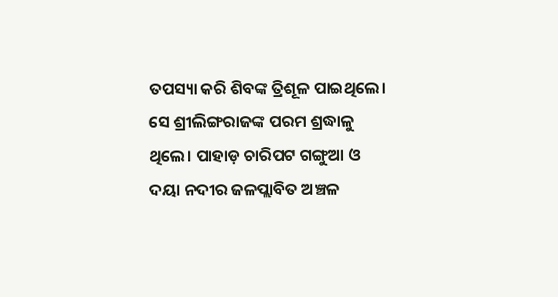ତପସ୍ୟା କରି ଶିବଙ୍କ ତ୍ରିଶୂଳ ପାଇଥିଲେ। ସେ ଶ୍ରୀଲିଙ୍ଗରାଜଙ୍କ ପରମ ଶ୍ରଦ୍ଧାଳୁ ଥିଲେ। ପାହାଡ଼ ଚାରିପଟ ଗଙ୍ଗୁଆ ଓ ଦୟା ନଦୀର ଜଳପ୍ଲାବିତ ଅଞ୍ଚଳ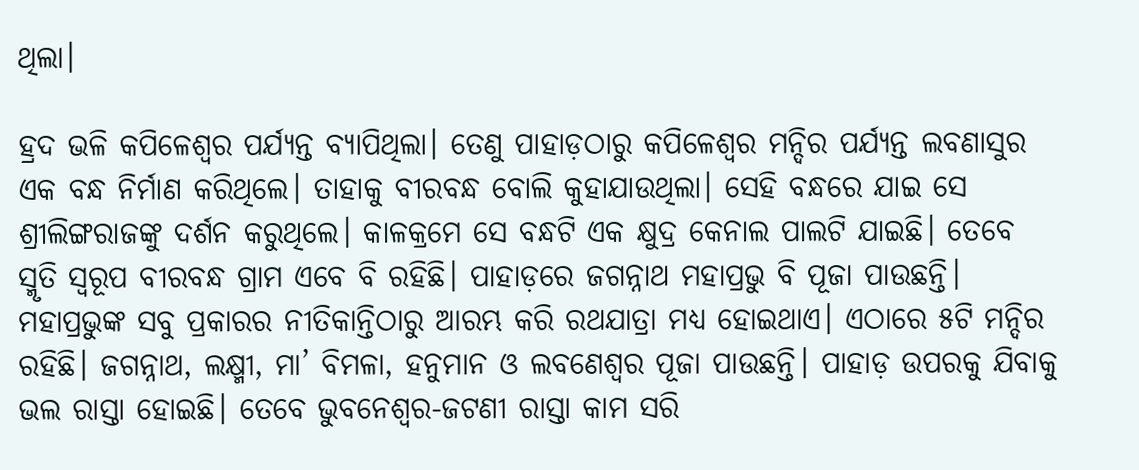ଥିଲା।

ହ୍ରଦ ଭଳି କପିଳେଶ୍ବର ପର୍ଯ୍ୟନ୍ତ ବ୍ୟାପିଥିଲା। ତେଣୁ ପାହାଡ଼ଠାରୁ କପିଳେଶ୍ୱର ମନ୍ଦିର ପର୍ଯ୍ୟନ୍ତ ଲବଣାସୁର ଏକ ବନ୍ଧ ନିର୍ମାଣ କରିଥିଲେ। ତାହାକୁ ବୀରବନ୍ଧ ବୋଲି କୁହାଯାଉଥିଲା। ସେହି ବନ୍ଧରେ ଯାଇ ସେ ଶ୍ରୀଲିଙ୍ଗରାଜଙ୍କୁ ଦର୍ଶନ କରୁଥିଲେ। କାଳକ୍ରମେ ସେ ବନ୍ଧଟି ଏକ କ୍ଷୁଦ୍ର କେନାଲ ପାଲଟି ଯାଇଛି। ତେବେ ସ୍ମୃତି ସ୍ୱରୂପ ବୀରବନ୍ଧ ଗ୍ରାମ ଏବେ ବି ରହିଛି। ପାହାଡ଼ରେ ଜଗନ୍ନାଥ ମହାପ୍ରଭୁ ବି ପୂଜା ପାଉଛନ୍ତି। ମହାପ୍ରଭୁଙ୍କ ସବୁ ପ୍ରକାରର ନୀତିକାନ୍ତିଠାରୁ ଆରମ୍ଭ କରି ରଥଯାତ୍ରା ମଧ୍ୟ ହୋଇଥାଏ। ଏଠାରେ ୫ଟି ମନ୍ଦିର ରହିଛି। ଜଗନ୍ନାଥ, ଲକ୍ଷ୍ମୀ, ମା’ ବିମଳା, ହନୁମାନ ଓ ଲବଣେଶ୍ୱର ପୂଜା ପାଉଛନ୍ତି। ପାହାଡ଼ ଉପରକୁ ଯିବାକୁ ଭଲ ରାସ୍ତା ହୋଇଛି। ତେବେ ଭୁବନେଶ୍ବର-ଜଟଣୀ ରାସ୍ତା କାମ ସରି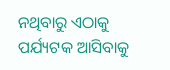ନଥିବାରୁ ଏଠାକୁ ପର୍ଯ୍ୟଟକ ଆସିବାକୁ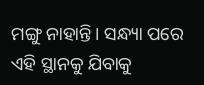ମଙ୍ଗୁ ନାହାନ୍ତି। ସନ୍ଧ୍ୟା ପରେ ଏହି ସ୍ଥାନକୁ ଯିବାକୁ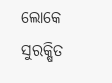ଲୋକେ ସୁରକ୍ଷିତ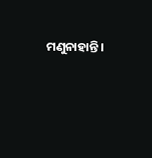ମଣୁନାହାନ୍ତି।